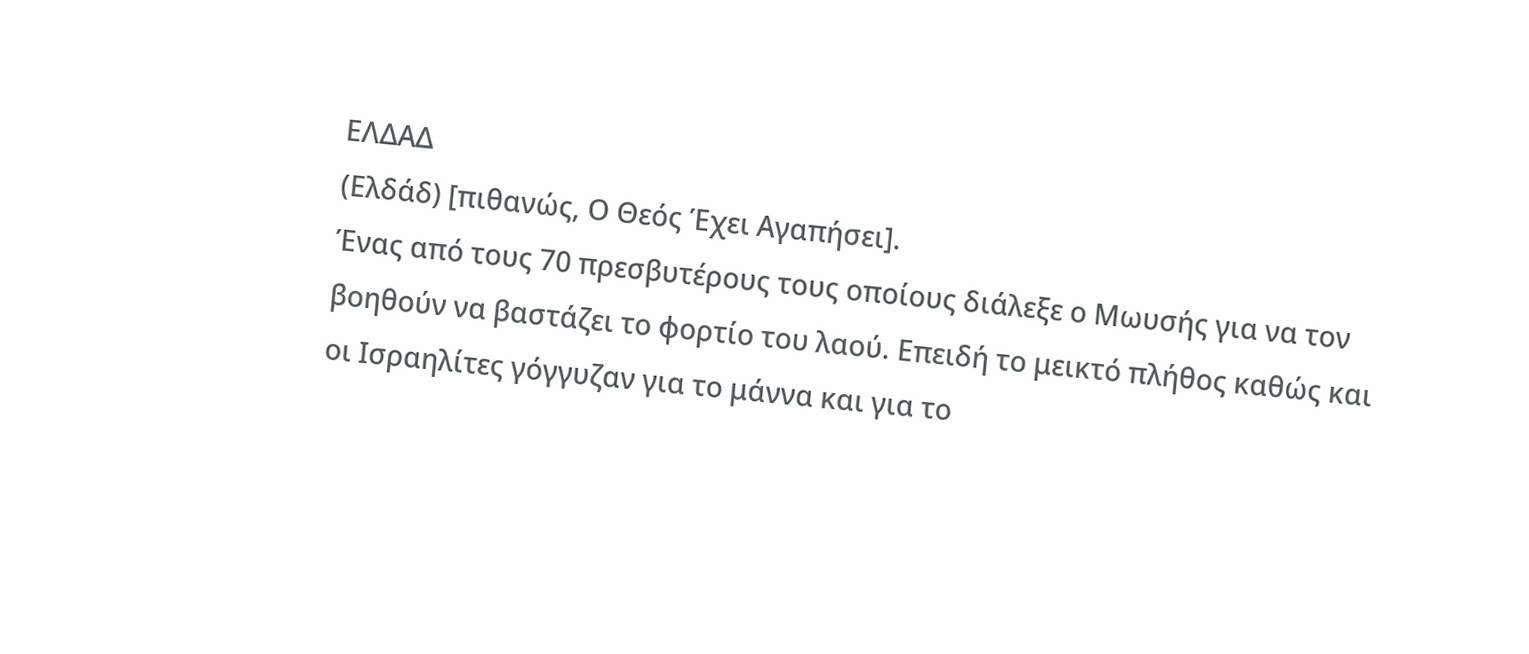ΕΛΔΑΔ
(Ελδάδ) [πιθανώς, Ο Θεός Έχει Αγαπήσει].
Ένας από τους 70 πρεσβυτέρους τους οποίους διάλεξε ο Μωυσής για να τον βοηθούν να βαστάζει το φορτίο του λαού. Επειδή το μεικτό πλήθος καθώς και οι Ισραηλίτες γόγγυζαν για το μάννα και για το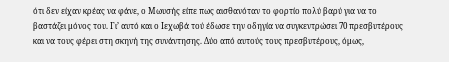ότι δεν είχαν κρέας να φάνε, ο Μωυσής είπε πως αισθανόταν το φορτίο πολύ βαρύ για να το βαστάζει μόνος του. Γι’ αυτό και ο Ιεχωβά τού έδωσε την οδηγία να συγκεντρώσει 70 πρεσβυτέρους και να τους φέρει στη σκηνή της συνάντησης. Δύο από αυτούς τους πρεσβυτέρους, όμως,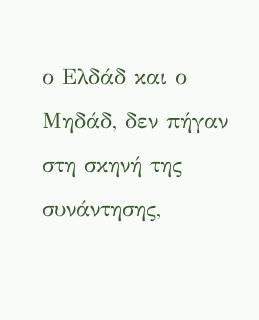ο Ελδάδ και ο Μηδάδ, δεν πήγαν στη σκηνή της συνάντησης,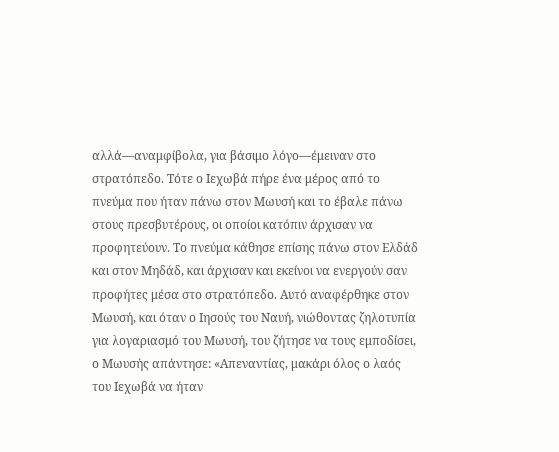αλλά—αναμφίβολα, για βάσιμο λόγο—έμειναν στο στρατόπεδο. Τότε ο Ιεχωβά πήρε ένα μέρος από το πνεύμα που ήταν πάνω στον Μωυσή και το έβαλε πάνω στους πρεσβυτέρους, οι οποίοι κατόπιν άρχισαν να προφητεύουν. Το πνεύμα κάθησε επίσης πάνω στον Ελδάδ και στον Μηδάδ, και άρχισαν και εκείνοι να ενεργούν σαν προφήτες μέσα στο στρατόπεδο. Αυτό αναφέρθηκε στον Μωυσή, και όταν ο Ιησούς του Ναυή, νιώθοντας ζηλοτυπία για λογαριασμό του Μωυσή, του ζήτησε να τους εμποδίσει, ο Μωυσής απάντησε: «Απεναντίας, μακάρι όλος ο λαός του Ιεχωβά να ήταν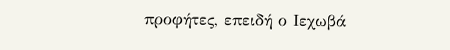προφήτες, επειδή ο Ιεχωβά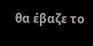θα έβαζε το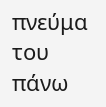πνεύμα του πάνω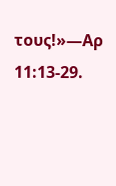τους!»—Αρ 11:13-29.